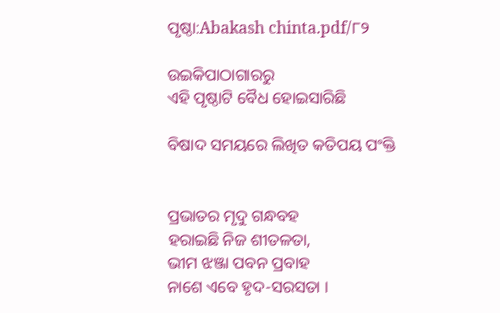ପୃଷ୍ଠା:Abakash chinta.pdf/୮୨

ଉଇକିପାଠାଗାର‌ରୁ
ଏହି ପୃଷ୍ଠାଟି ବୈଧ ହୋଇସାରିଛି

ବିଷାଦ ସମୟରେ ଲିଖିତ କତିପୟ ପଂକ୍ତି


ପ୍ରଭାତର ମୃଦୁ ଗନ୍ଧବହ
ହରାଇଛି ନିଜ ଶୀତଳତା,
ଭୀମ ଝଞ୍ଜା ପବନ ପ୍ରବାହ
ନାଶେ ଏବେ ହୃଦ-ସରସତା ।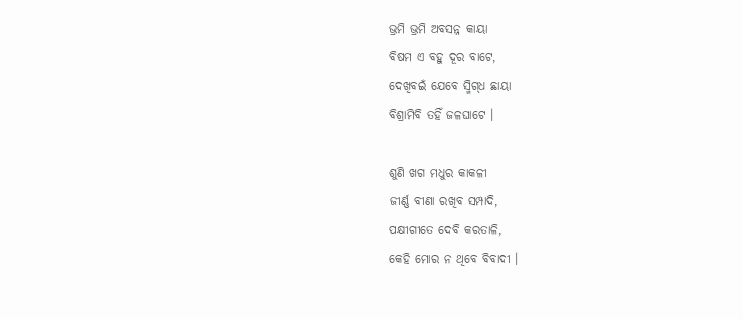ଭ୍ରମି ଭ୍ରମି ଅବସନ୍ନ କାୟା
ବିଷମ ଏ ବହୁ ଦୂର ବାଟେ,
ଦେଖିବଇଁ ଯେବେ ସ୍ମିଗ୍‌ଧ ଛାୟା
ବିଶ୍ରାମିବି ତହିଁ ଜଳଘାଟେ ।

ଶୁଣି ଖଗ ମଧୁର କାକଳୀ
ଜୀର୍ଣ୍ଣ ବୀଣା ରଖିବ ସମ୍ପାଦି,
ପକ୍ଷୀଗୀତେ ଦେବି କରତାଳି,
କେହି ମୋର ନ ଥିବେ ବିବାଦୀ ।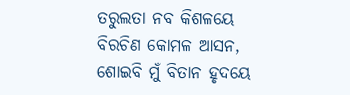ତରୁଲତା ନବ କିଶଳୟେ
ବିରଚିଣ କୋମଳ ଆସନ,
ଶୋଇବି ମୁଁ ବିତାନ ହୃଦୟେ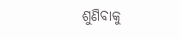ଶୁଣିବାକୁ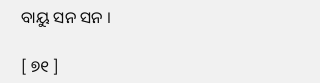ବାୟୁ ସନ ସନ ।

[ ୭୧ ]